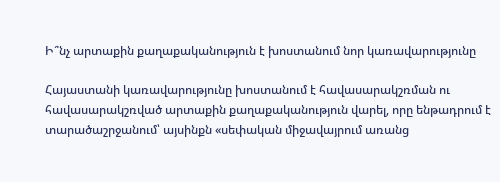Ի՞նչ արտաքին քաղաքականություն է խոստանում նոր կառավարությունը

Հայաստանի կառավարությունը խոստանում է հավասարակշռման ու հավասարակշռված արտաքին քաղաքականություն վարել, որը ենթադրում է տարածաշրջանում՝ այսինքն «սեփական միջավայրում առանց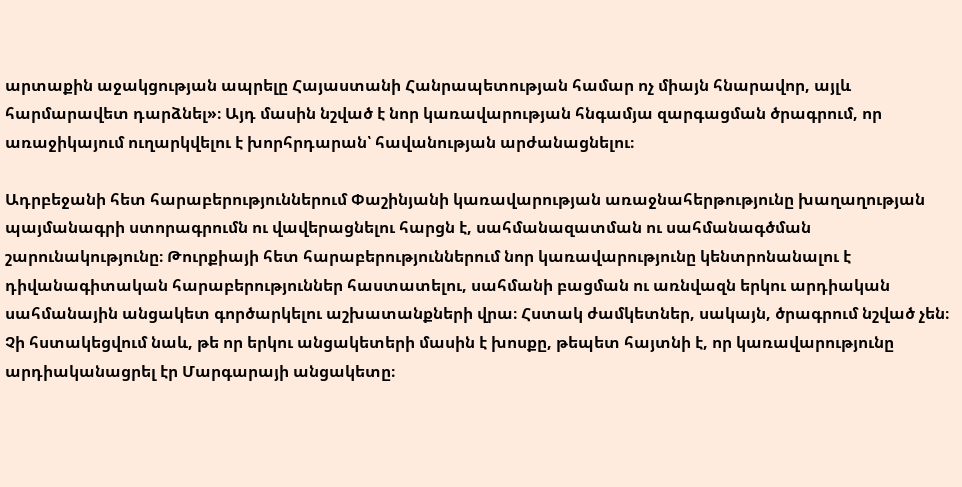արտաքին աջակցության ապրելը Հայաստանի Հանրապետության համար ոչ միայն հնարավոր, այլև հարմարավետ դարձնել»։ Այդ մասին նշված է նոր կառավարության հնգամյա զարգացման ծրագրում, որ առաջիկայում ուղարկվելու է խորհրդարան՝ հավանության արժանացնելու։

Ադրբեջանի հետ հարաբերություններում Փաշինյանի կառավարության առաջնահերթությունը խաղաղության պայմանագրի ստորագրումն ու վավերացնելու հարցն է, սահմանազատման ու սահմանագծման շարունակությունը։ Թուրքիայի հետ հարաբերություններում նոր կառավարությունը կենտրոնանալու է դիվանագիտական հարաբերություններ հաստատելու, սահմանի բացման ու առնվազն երկու արդիական սահմանային անցակետ գործարկելու աշխատանքների վրա։ Հստակ ժամկետներ, սակայն, ծրագրում նշված չեն։ Չի հստակեցվում նաև, թե որ երկու անցակետերի մասին է խոսքը, թեպետ հայտնի է, որ կառավարությունը արդիականացրել էր Մարգարայի անցակետը։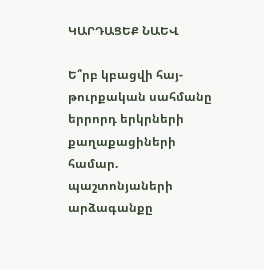ԿԱՐԴԱՑԵՔ ՆԱԵՎ

Ե՞րբ կբացվի հայ-թուրքական սահմանը երրորդ երկրների քաղաքացիների համար. պաշտոնյաների արձագանքը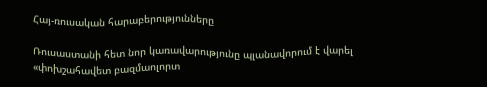Հայ-ռուսական հարաբերությունները

Ռուսաստանի հետ նոր կառավարությունը պլանավորում է վարել «փոխշահավետ բազմաոլորտ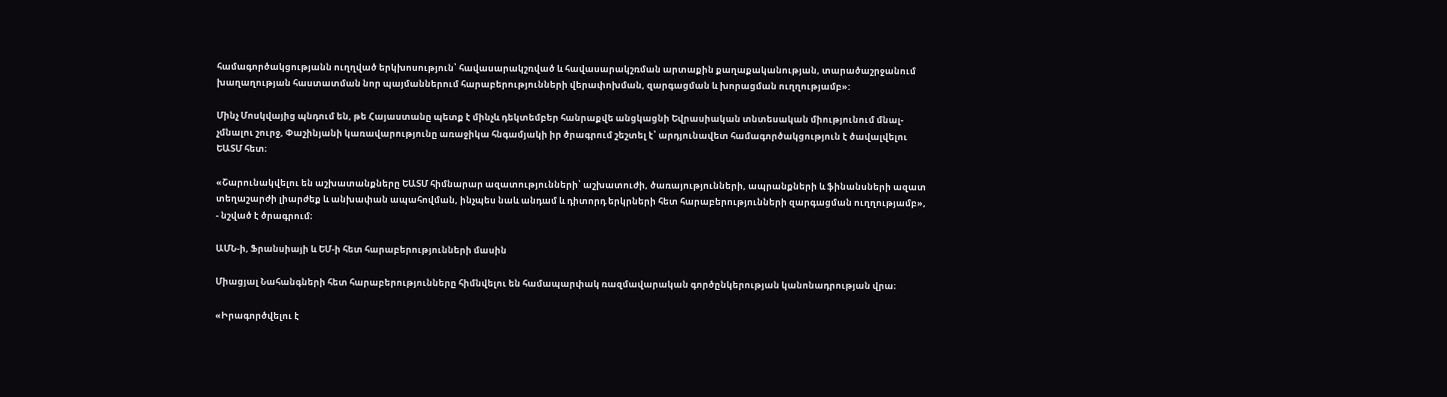համագործակցությանն ուղղված երկխոսություն՝ հավասարակշռված և հավասարակշռման արտաքին քաղաքականության, տարածաշրջանում խաղաղության հաստատման նոր պայմաններում հարաբերությունների վերափոխման, զարգացման և խորացման ուղղությամբ»:

Մինչ Մոսկվայից պնդում են, թե Հայաստանը պետք է մինչև դեկտեմբեր հանրաքվե անցկացնի Եվրասիական տնտեսական միությունում մնալ-չմնալու շուրջ, Փաշինյանի կառավարությունը առաջիկա հնգամյակի իր ծրագրում շեշտել է՝ արդյունավետ համագործակցություն է ծավալվելու ԵԱՏՄ հետ։

«Շարունակվելու են աշխատանքները ԵԱՏՄ հիմնարար ազատությունների՝ աշխատուժի, ծառայությունների, ապրանքների և ֆինանսների ազատ տեղաշարժի լիարժեք և անխափան ապահովման, ինչպես նաև անդամ և դիտորդ երկրների հետ հարաբերությունների զարգացման ուղղությամբ», - նշված է ծրագրում։

ԱՄՆ-ի, Ֆրանսիայի և ԵՄ-ի հետ հարաբերությունների մասին

Միացյալ Նահանգների հետ հարաբերությունները հիմնվելու են համապարփակ ռազմավարական գործընկերության կանոնադրության վրա։

«Իրագործվելու է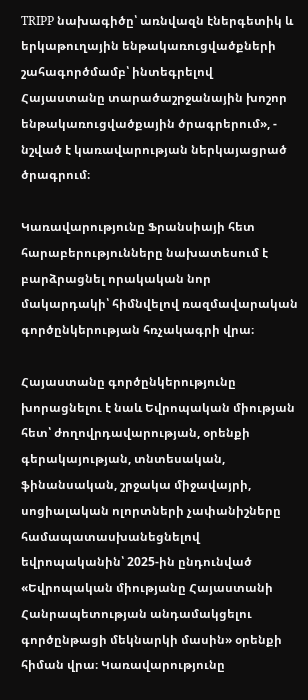TRIPP նախագիծը՝ առնվազն էներգետիկ և երկաթուղային ենթակառուցվածքների շահագործմամբ՝ ինտեգրելով Հայաստանը տարածաշրջանային խոշոր ենթակառուցվածքային ծրագրերում», - նշված է կառավարության ներկայացրած ծրագրում։

Կառավարությունը Ֆրանսիայի հետ հարաբերությունները նախատեսում է բարձրացնել որակական նոր մակարդակի՝ հիմնվելով ռազմավարական գործընկերության հռչակագրի վրա։

Հայաստանը գործընկերությունը խորացնելու է նաև Եվրոպական միության հետ՝ ժողովրդավարության, օրենքի գերակայության, տնտեսական, ֆինանսական, շրջակա միջավայրի, սոցիալական ոլորտների չափանիշները համապատասխանեցնելով եվրոպականին՝ 2025-ին ընդունված «Եվրոպական միությանը Հայաստանի Հանրապետության անդամակցելու գործընթացի մեկնարկի մասին» օրենքի հիման վրա։ Կառավարությունը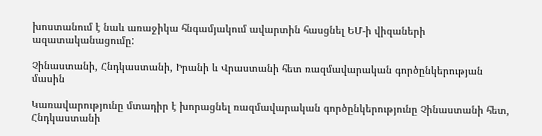խոստանում է նաև առաջիկա հնգամյակում ավարտին հասցնել ԵՄ-ի վիզաների ազատականացումը:

Չինաստանի, Հնդկաստանի, Իրանի և Վրաստանի հետ ռազմավարական գործընկերության մասին

Կառավարությունը մտադիր է խորացնել ռազմավարական գործընկերությունը Չինաստանի հետ, Հնդկաստանի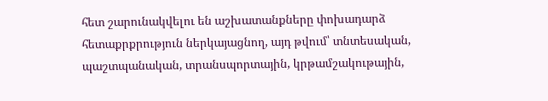հետ շարունակվելու են աշխատանքները փոխադարձ հետաքրքրություն ներկայացնող, այդ թվում՝ տնտեսական, պաշտպանական, տրանսպորտային, կրթամշակութային,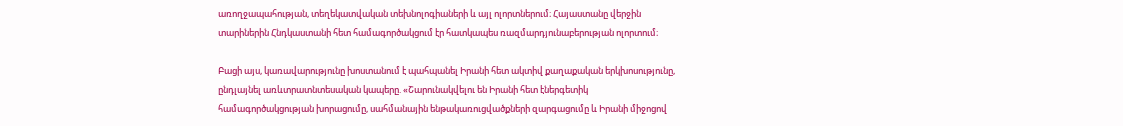առողջապահության, տեղեկատվական տեխնոլոգիաների և այլ ոլորտներում։ Հայաստանը վերջին տարիներին Հնդկաստանի հետ համագործակցում էր հատկապես ռազմարդյունաբերության ոլորտում։

Բացի այս, կառավարությունը խոստանում է պահպանել Իրանի հետ ակտիվ քաղաքական երկխոսությունը, ընդլայնել առևտրատնտեսական կապերը. «Շարունակվելու են Իրանի հետ էներգետիկ համագործակցության խորացումը, սահմանային ենթակառուցվածքների զարգացումը և Իրանի միջոցով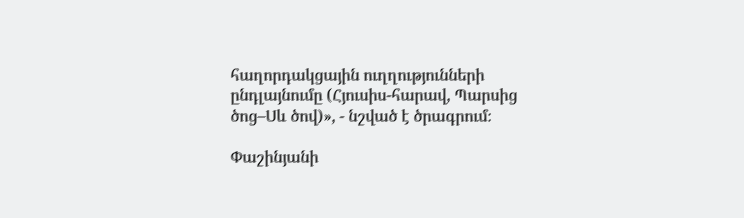հաղորդակցային ուղղությունների ընդլայնումը (Հյուսիս-հարավ, Պարսից ծոց–Սև ծով)», - նշված է ծրագրում։

Փաշինյանի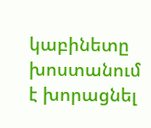կաբինետը խոստանում է խորացնել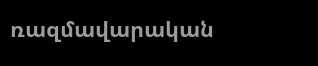ռազմավարական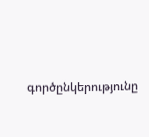գործընկերությունը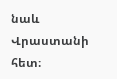նաև Վրաստանի հետ։